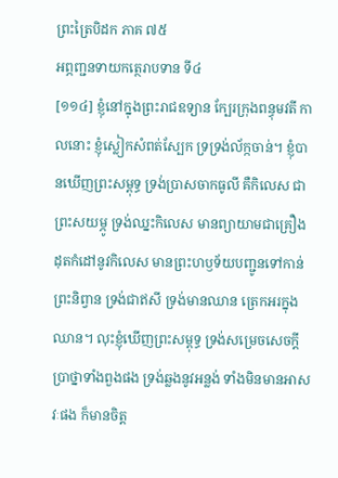ព្រះត្រៃបិដក ភាគ ៧៥
អព្ភញ្ជនទាយកត្ថេរាបទាន ទី៤
[១១៤] ខ្ញុំនៅក្នុងព្រះរាជឧទ្យាន ក្បែរក្រុងពន្ធុមវតី កាលនោះ ខ្ញុំស្លៀកសំពត់ស្បែក ទ្រទ្រង់ល័ក្កចាន់។ ខ្ញុំបានឃើញព្រះសម្ពុទ្ធ ទ្រង់ប្រាសចាកធូលី គឺកិលេស ជាព្រះសយម្ភូ ទ្រង់ឈ្នះកិលេស មានព្យាយាមជាគ្រឿងដុតកំដៅនូវកិលេស មានព្រះហឫទ័យបញ្ជូនទៅកាន់ព្រះនិព្វាន ទ្រង់ជាឥសី ទ្រង់មានឈាន ត្រេកអរក្នុងឈាន។ លុះខ្ញុំឃើញព្រះសម្ពុទ្ធ ទ្រង់សម្រេចសេចក្តីប្រាថ្នាទាំងពួងផង ទ្រង់ឆ្លងនូវអន្លង់ ទាំងមិនមានអាសវៈផង ក៏មានចិត្ត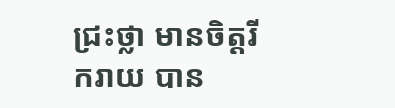ជ្រះថ្លា មានចិត្តរីករាយ បាន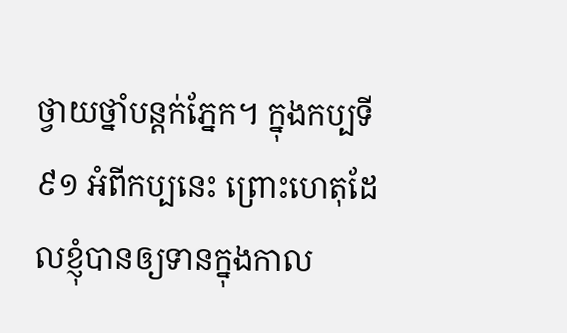ថ្វាយថ្នាំបន្តក់ភ្នែក។ ក្នុងកប្បទី ៩១ អំពីកប្បនេះ ព្រោះហេតុដែលខ្ញុំបានឲ្យទានក្នុងកាល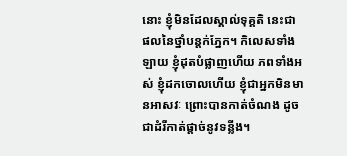នោះ ខ្ញុំមិនដែលស្គាល់ទុគ្គតិ នេះជាផលនៃថ្នាំបន្តក់ភ្នែក។ កិលេសទាំងឡាយ ខ្ញុំដុតបំផ្លាញហើយ ភពទាំងអស់ ខ្ញុំដកចោលហើយ ខ្ញុំជាអ្នកមិនមានអាសវៈ ព្រោះបានកាត់ចំណង ដូចជាដំរីកាត់ផ្តាច់នូវទន្លីង។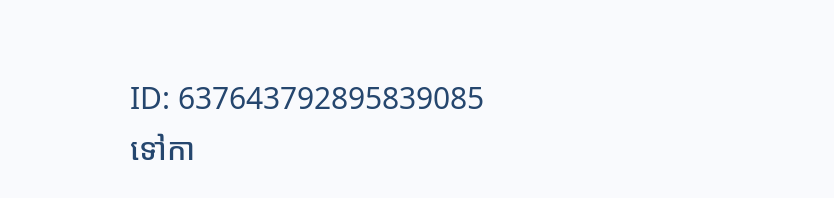ID: 637643792895839085
ទៅកា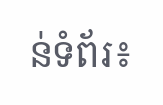ន់ទំព័រ៖